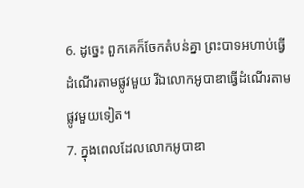6. ដូច្នេះ ពួកគេក៏ចែកតំបន់គ្នា ព្រះបាទអហាប់ធ្វើដំណើរតាមផ្លូវមួយ រីឯលោកអូបាឌាធ្វើដំណើរតាមផ្លូវមួយទៀត។
7. ក្នុងពេលដែលលោកអូបាឌា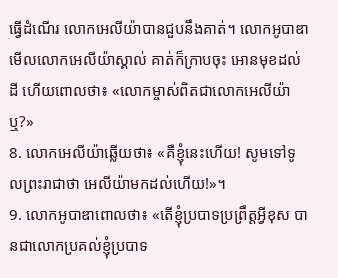ធ្វើដំណើរ លោកអេលីយ៉ាបានជួបនឹងគាត់។ លោកអូបាឌាមើលលោកអេលីយ៉ាស្គាល់ គាត់ក៏ក្រាបចុះ អោនមុខដល់ដី ហើយពោលថា៖ «លោកម្ចាស់ពិតជាលោកអេលីយ៉ាឬ?»
8. លោកអេលីយ៉ាឆ្លើយថា៖ «គឺខ្ញុំនេះហើយ! សូមទៅទូលព្រះរាជាថា អេលីយ៉ាមកដល់ហើយ!»។
9. លោកអូបាឌាពោលថា៖ «តើខ្ញុំប្របាទប្រព្រឹត្តអ្វីខុស បានជាលោកប្រគល់ខ្ញុំប្របាទ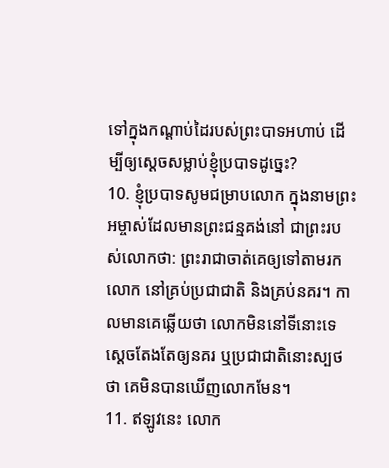ទៅក្នុងកណ្ដាប់ដៃរបស់ព្រះបាទអហាប់ ដើម្បីឲ្យស្ដេចសម្លាប់ខ្ញុំប្របាទដូច្នេះ?
10. ខ្ញុំប្របាទសូមជម្រាបលោក ក្នុងនាមព្រះអម្ចាស់ដែលមានព្រះជន្មគង់នៅ ជាព្រះរបស់លោកថា: ព្រះរាជាចាត់គេឲ្យទៅតាមរកលោក នៅគ្រប់ប្រជាជាតិ និងគ្រប់នគរ។ កាលមានគេឆ្លើយថា លោកមិននៅទីនោះទេ ស្ដេចតែងតែឲ្យនគរ ឬប្រជាជាតិនោះស្បថថា គេមិនបានឃើញលោកមែន។
11. ឥឡូវនេះ លោក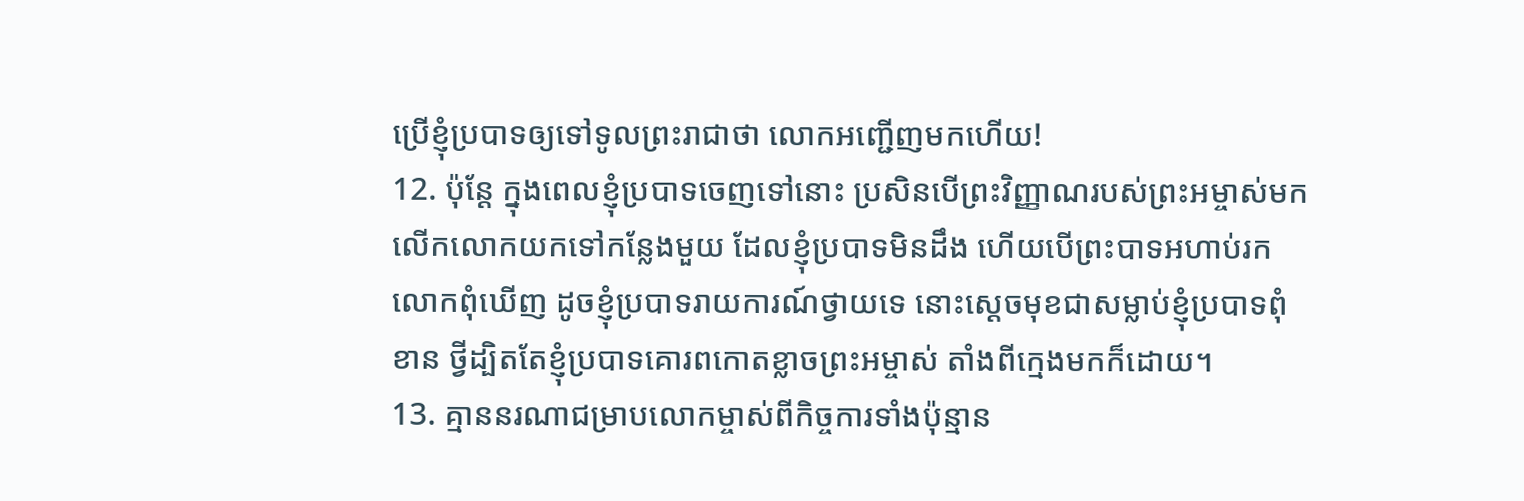ប្រើខ្ញុំប្របាទឲ្យទៅទូលព្រះរាជាថា លោកអញ្ជើញមកហើយ!
12. ប៉ុន្តែ ក្នុងពេលខ្ញុំប្របាទចេញទៅនោះ ប្រសិនបើព្រះវិញ្ញាណរបស់ព្រះអម្ចាស់មកលើកលោកយកទៅកន្លែងមួយ ដែលខ្ញុំប្របាទមិនដឹង ហើយបើព្រះបាទអហាប់រកលោកពុំឃើញ ដូចខ្ញុំប្របាទរាយការណ៍ថ្វាយទេ នោះស្ដេចមុខជាសម្លាប់ខ្ញុំប្របាទពុំខាន ថ្វីដ្បិតតែខ្ញុំប្របាទគោរពកោតខ្លាចព្រះអម្ចាស់ តាំងពីក្មេងមកក៏ដោយ។
13. គ្មាននរណាជម្រាបលោកម្ចាស់ពីកិច្ចការទាំងប៉ុន្មាន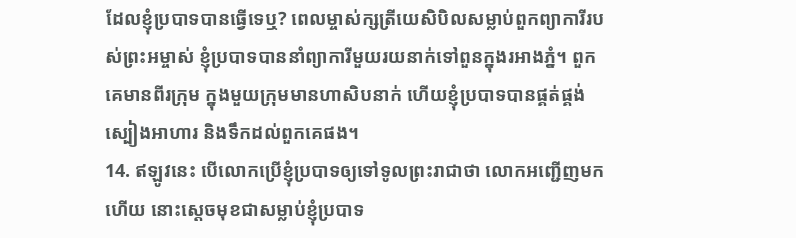ដែលខ្ញុំប្របាទបានធ្វើទេឬ? ពេលម្ចាស់ក្សត្រីយេសិបិលសម្លាប់ពួកព្យាការីរបស់ព្រះអម្ចាស់ ខ្ញុំប្របាទបាននាំព្យាការីមួយរយនាក់ទៅពួនក្នុងរអាងភ្នំ។ ពួកគេមានពីរក្រុម ក្នុងមួយក្រុមមានហាសិបនាក់ ហើយខ្ញុំប្របាទបានផ្គត់ផ្គង់ស្បៀងអាហារ និងទឹកដល់ពួកគេផង។
14. ឥឡូវនេះ បើលោកប្រើខ្ញុំប្របាទឲ្យទៅទូលព្រះរាជាថា លោកអញ្ជើញមកហើយ នោះស្ដេចមុខជាសម្លាប់ខ្ញុំប្របាទ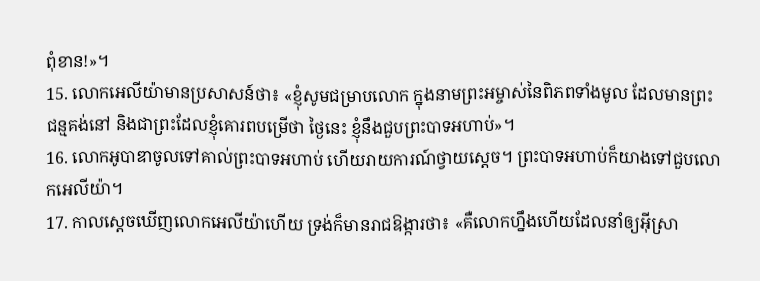ពុំខាន!»។
15. លោកអេលីយ៉ាមានប្រសាសន៍ថា៖ «ខ្ញុំសូមជម្រាបលោក ក្នុងនាមព្រះអម្ចាស់នៃពិភពទាំងមូល ដែលមានព្រះជន្មគង់នៅ និងជាព្រះដែលខ្ញុំគោរពបម្រើថា ថ្ងៃនេះ ខ្ញុំនឹងជួបព្រះបាទអហាប់»។
16. លោកអូបាឌាចូលទៅគាល់ព្រះបាទអហាប់ ហើយរាយការណ៍ថ្វាយស្ដេច។ ព្រះបាទអហាប់ក៏យាងទៅជួបលោកអេលីយ៉ា។
17. កាលស្ដេចឃើញលោកអេលីយ៉ាហើយ ទ្រង់ក៏មានរាជឱង្ការថា៖ «គឺលោកហ្នឹងហើយដែលនាំឲ្យអ៊ីស្រា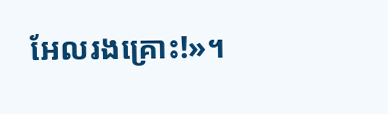អែលរងគ្រោះ!»។